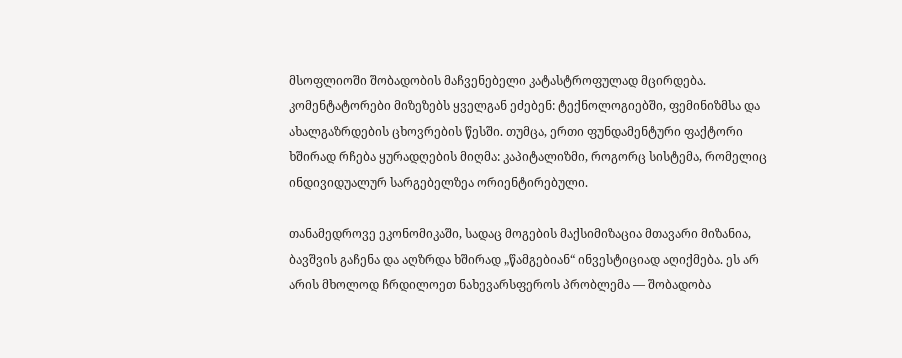მსოფლიოში შობადობის მაჩვენებელი კატასტროფულად მცირდება. კომენტატორები მიზეზებს ყველგან ეძებენ: ტექნოლოგიებში, ფემინიზმსა და ახალგაზრდების ცხოვრების წესში. თუმცა, ერთი ფუნდამენტური ფაქტორი ხშირად რჩება ყურადღების მიღმა: კაპიტალიზმი, როგორც სისტემა, რომელიც ინდივიდუალურ სარგებელზეა ორიენტირებული.

თანამედროვე ეკონომიკაში, სადაც მოგების მაქსიმიზაცია მთავარი მიზანია, ბავშვის გაჩენა და აღზრდა ხშირად „წამგებიან“ ინვესტიციად აღიქმება. ეს არ არის მხოლოდ ჩრდილოეთ ნახევარსფეროს პრობლემა — შობადობა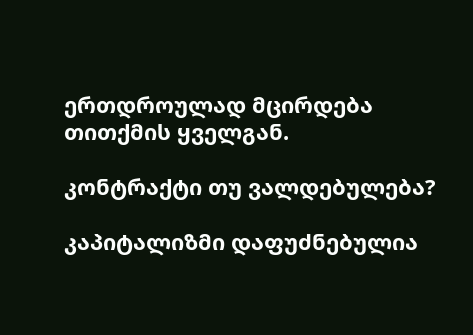ერთდროულად მცირდება თითქმის ყველგან.

კონტრაქტი თუ ვალდებულება?

კაპიტალიზმი დაფუძნებულია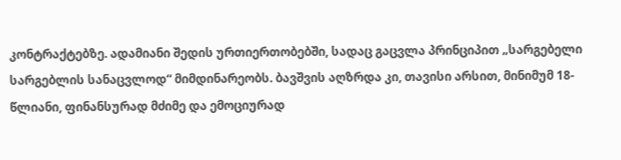კონტრაქტებზე. ადამიანი შედის ურთიერთობებში, სადაც გაცვლა პრინციპით „სარგებელი სარგებლის სანაცვლოდ“ მიმდინარეობს. ბავშვის აღზრდა კი, თავისი არსით, მინიმუმ 18-წლიანი, ფინანსურად მძიმე და ემოციურად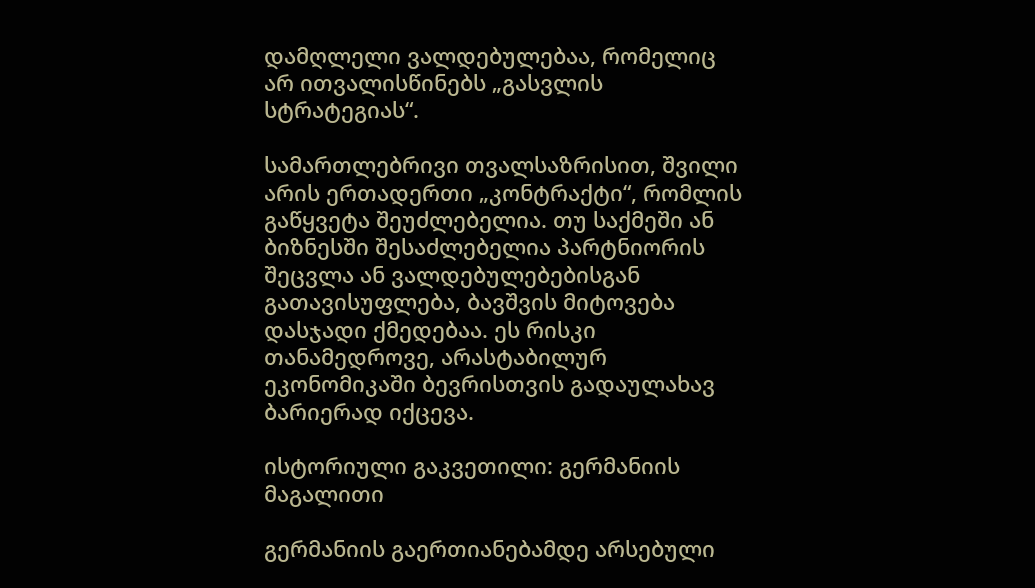დამღლელი ვალდებულებაა, რომელიც არ ითვალისწინებს „გასვლის სტრატეგიას“.

სამართლებრივი თვალსაზრისით, შვილი არის ერთადერთი „კონტრაქტი“, რომლის გაწყვეტა შეუძლებელია. თუ საქმეში ან ბიზნესში შესაძლებელია პარტნიორის შეცვლა ან ვალდებულებებისგან გათავისუფლება, ბავშვის მიტოვება დასჯადი ქმედებაა. ეს რისკი თანამედროვე, არასტაბილურ ეკონომიკაში ბევრისთვის გადაულახავ ბარიერად იქცევა.

ისტორიული გაკვეთილი: გერმანიის მაგალითი

გერმანიის გაერთიანებამდე არსებული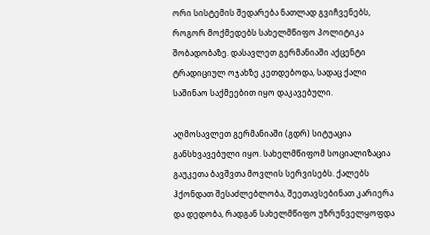ორი სისტემის შედარება ნათლად გვიჩვენებს, როგორ მოქმედებს სახელმწიფო პოლიტიკა შობადობაზე. დასავლეთ გერმანიაში აქცენტი ტრადიციულ ოჯახზე კეთდებოდა, სადაც ქალი საშინაო საქმეებით იყო დაკავებული.

აღმოსავლეთ გერმანიაში (გდრ) სიტუაცია განსხვავებული იყო. სახელმწიფომ სოციალიზაცია გაუკეთა ბავშვთა მოვლის სერვისებს. ქალებს ჰქონდათ შესაძლებლობა, შეეთავსებინათ კარიერა და დედობა, რადგან სახელმწიფო უზრუნველყოფდა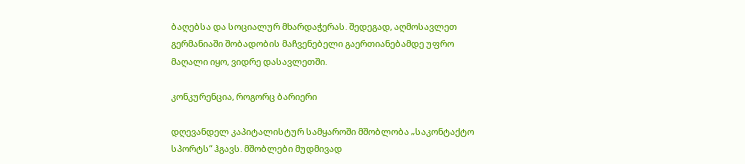ბაღებსა და სოციალურ მხარდაჭერას. შედეგად, აღმოსავლეთ გერმანიაში შობადობის მაჩვენებელი გაერთიანებამდე უფრო მაღალი იყო, ვიდრე დასავლეთში.

კონკურენცია, როგორც ბარიერი

დღევანდელ კაპიტალისტურ სამყაროში მშობლობა „საკონტაქტო სპორტს“ ჰგავს. მშობლები მუდმივად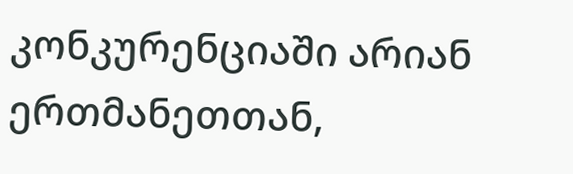კონკურენციაში არიან ერთმანეთთან,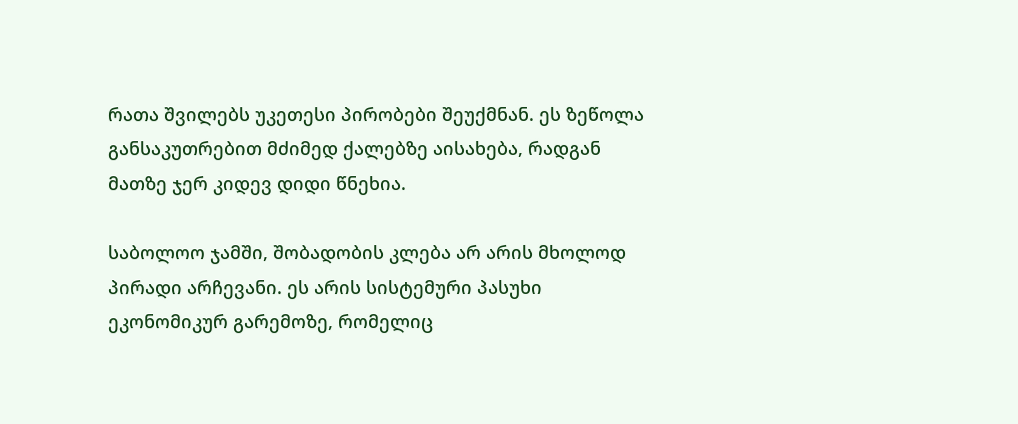რათა შვილებს უკეთესი პირობები შეუქმნან. ეს ზეწოლა განსაკუთრებით მძიმედ ქალებზე აისახება, რადგან მათზე ჯერ კიდევ დიდი წნეხია.

საბოლოო ჯამში, შობადობის კლება არ არის მხოლოდ პირადი არჩევანი. ეს არის სისტემური პასუხი ეკონომიკურ გარემოზე, რომელიც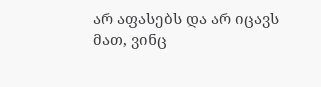არ აფასებს და არ იცავს მათ, ვინც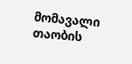მომავალი თაობის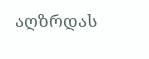აღზრდას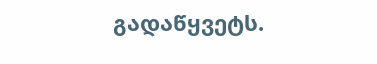გადაწყვეტს.